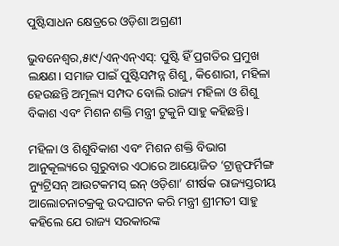ପୁଷ୍ଟିସାଧନ କ୍ଷେତ୍ରରେ ଓଡ଼ିଶା ଅଗ୍ରଣୀ

ଭୁବନେଶ୍ୱର,୫ା୯/ଏନ୍ଏନ୍ଏସ୍: ପୁଷ୍ଟି ହିଁ ପ୍ରଗତିର ପ୍ରମୁଖ ଲକ୍ଷଣ। ସମାଜ ପାଇଁ ପୁଷ୍ଟିସମ୍ପନ୍ନ ଶିଶୁ, କିଶୋରୀ, ମହିଳା ହେଉଛନ୍ତି ଅମୂଲ୍ୟ ସମ୍ପଦ ବୋଲି ରାଜ୍ୟ ମହିଳା ଓ ଶିଶୁ ବିକାଶ ଏବଂ ମିଶନ ଶକ୍ତି ମନ୍ତ୍ରୀ ଟୁକୁନି ସାହୁ କହିଛନ୍ତି।

ମହିଳା ଓ ଶିଶୁବିକାଶ ଏବଂ ମିଶନ ଶକ୍ତି ବିଭାଗ ଆନୁକୂଲ୍ୟରେ ଗୁରୁବାର ଏଠାରେ ଆୟୋଜିତ ‘ଟ୍ରାନ୍ସଫର୍ମିଙ୍ଗ ନ୍ୟୁଟ୍ରିସନ୍ ଆଉଟକମସ୍ ଇନ୍ ଓଡ଼ିଶା’ ଶୀର୍ଷକ ରାଜ୍ୟସ୍ତରୀୟ ଆଲୋଚନାଚକ୍ରକୁ ଉଦଘାଟନ କରି ମନ୍ତ୍ରୀ ଶ୍ରୀମତୀ ସାହୁ କହିଲେ ଯେ ରାଜ୍ୟ ସରକାରଙ୍କ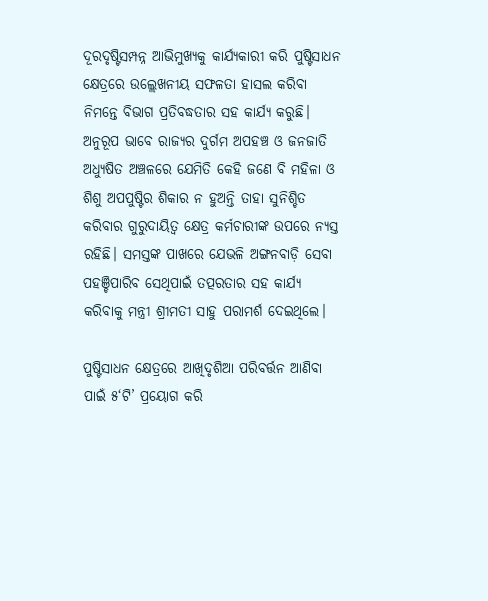ଦୂରଦୃଷ୍ଟିସମ୍ପନ୍ନ ଆଭିମୁଖ୍ୟକୁ କାର୍ଯ୍ୟକାରୀ କରି ପୁଷ୍ଟିସାଧନ କ୍ଷେତ୍ରରେ ଉଲ୍ଲେଖନୀୟ ସଫଳତା ହାସଲ କରିବା ନିମନ୍ତେ ବିଭାଗ ପ୍ରତିବଦ୍ଧତାର ସହ କାର୍ଯ୍ୟ କରୁଛି। ଅନୁରୂପ ଭାବେ ରାଜ୍ୟର ଦୁର୍ଗମ ଅପହଞ୍ଚ ଓ ଜନଜାତି ଅଧ୍ୟୁଷିତ ଅଞ୍ଚଳରେ ଯେମିତି କେହି ଜଣେ ବି ମହିଳା ଓ ଶିଶୁ ଅପପୁଷ୍ଟିର ଶିକାର ନ ହୁଅନ୍ତି ତାହା ସୁନିଶ୍ଚିତ କରିବାର ଗୁରୁଦାୟିତ୍ୱ କ୍ଷେତ୍ର କର୍ମଚାରୀଙ୍କ ଉପରେ ନ୍ୟସ୍ତ ରହିଛି। ସମସ୍ତଙ୍କ ପାଖରେ ଯେଭଳି ଅଙ୍ଗନବାଡ଼ି ସେବା ପହଞ୍ଚିପାରିବ ସେଥିପାଇଁ ତତ୍ପରତାର ସହ କାର୍ଯ୍ୟ କରିବାକୁ ମନ୍ତ୍ରୀ ଶ୍ରୀମତୀ ସାହୁ ପରାମର୍ଶ ଦେଇଥିଲେ।

ପୁଷ୍ଟିସାଧନ କ୍ଷେତ୍ରରେ ଆଖିଦୃଶିଆ ପରିବର୍ତ୍ତନ ଆଣିବା ପାଇଁ ୫‘ଟି’ ପ୍ରୟୋଗ କରି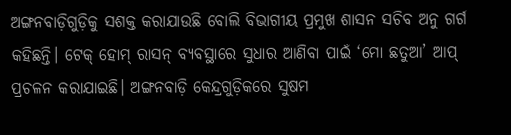ଅଙ୍ଗନବାଡ଼ିଗୁଡ଼ିକୁ ସଶକ୍ତ କରାଯାଉଛି ବୋଲି ବିଭାଗୀୟ ପ୍ରମୁଖ ଶାସନ ସଚିବ ଅନୁ ଗର୍ଗ କହିଛନ୍ତି। ଟେକ୍ ହୋମ୍ ରାସନ୍ ବ୍ୟବସ୍ଥାରେ ସୁଧାର ଆଣିବା ପାଇଁ ‘ମୋ ଛତୁଆ’ ଆପ୍ ପ୍ରଚଳନ କରାଯାଇଛି। ଅଙ୍ଗନବାଡ଼ି କେନ୍ଦ୍ରଗୁଡ଼ିକରେ ସୁଷମ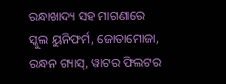ରନ୍ଧାଖାଦ୍ୟ ସହ ମାଗଣାରେ ସ୍କୁଲ ୟୁନିଫର୍ମ, ଜୋତାମୋଜା, ରନ୍ଧନ ଗ୍ୟାସ୍, ୱାଟର ଫିଲଟର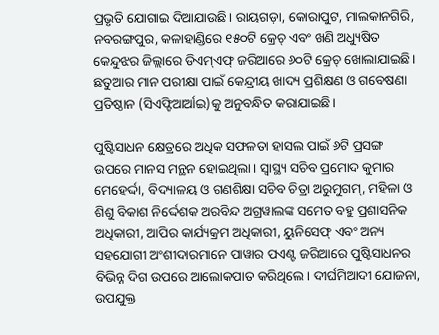ପ୍ରଭୃତି ଯୋଗାଇ ଦିଆଯାଉଛି। ରାୟଗଡ଼ା, କୋରାପୁଟ, ମାଲକାନଗିରି, ନବରଙ୍ଗପୁର, କଳାହାଣ୍ଡିରେ ୧୫୦ଟି କ୍ରେଚ୍ ଏବଂ ଖଣି ଅଧ୍ୟୁଷିତ କେନ୍ଦୁଝର ଜିଲ୍ଲାରେ ଡିଏମ୍ଏଫ୍ ଜରିଆରେ ୬୦ଟି କ୍ରେଚ୍ ଖୋଲାଯାଇଛି। ଛତୁଆର ମାନ ପରୀକ୍ଷା ପାଇଁ କେନ୍ଦ୍ରୀୟ ଖାଦ୍ୟ ପ୍ରଶିକ୍ଷଣ ଓ ଗବେଷଣା ପ୍ରତିଷ୍ଠାନ (ସିଏଫ୍ଟିଆର୍ଆଇ)କୁ ଅନୁବନ୍ଧିତ କରାଯାଇଛି।

ପୁଷ୍ଟିସାଧନ କ୍ଷେତ୍ରରେ ଅଧିକ ସଫଳତା ହାସଲ ପାଇଁ ୬ଟି ପ୍ରସଙ୍ଗ ଉପରେ ମାନସ ମନ୍ଥନ ହୋଇଥିଲା। ସ୍ୱାସ୍ଥ୍ୟ ସଚିବ ପ୍ରମୋଦ କୁମାର ମେହେର୍ଦ୍ଦା, ବିଦ୍ୟାଳୟ ଓ ଗଣଶିକ୍ଷା ସଚିବ ଚିତ୍ରା ଅରୁମୁଗମ୍, ମହିଳା ଓ ଶିଶୁ ବିକାଶ ନିର୍ଦ୍ଦେଶକ ଅରବିନ୍ଦ ଅଗ୍ରୱାଲଙ୍କ ସମେତ ବହୁ ପ୍ରଶାସନିକ ଅଧିକାରୀ, ଆପିର କାର୍ଯ୍ୟକ୍ରମ ଅଧିକାରୀ, ୟୁନିସେଫ୍ ଏବଂ ଅନ୍ୟ ସହଯୋଗୀ ଅଂଶୀଦାରମାନେ ପାୱାର ପଏଣ୍ଟ ଜରିଆରେ ପୁଷ୍ଟିସାଧନର ବିଭିନ୍ନ ଦିଗ ଉପରେ ଆଲୋକପାତ କରିଥିଲେ। ଦୀର୍ଘମିଆଦୀ ଯୋଜନା, ଉପଯୁକ୍ତ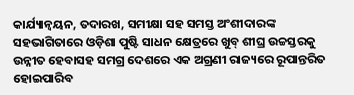କାର୍ଯ୍ୟାନ୍ୱୟନ, ତଦାରଖ, ସମୀକ୍ଷା ସହ ସମସ୍ତ ଅଂଶୀଦାରଙ୍କ ସହଭାଗିତାରେ ଓଡ଼ିଶା ପୁଷ୍ଟି ସାଧନ କ୍ଷେତ୍ରରେ ଖୁବ୍ ଶୀଘ୍ର ଉଚ୍ଚସ୍ତରକୁ ଉନ୍ନୀତ ହେବାସହ ସମଗ୍ର ଦେଶରେ ଏକ ଅଗ୍ରଣୀ ରାଜ୍ୟରେ ରୂପାନ୍ତରିତ ହୋଇପାରିବ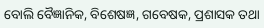ବୋଲି ବୈଜ୍ଞାନିକ, ବିଶେଷଜ୍ଞ, ଗବେଷକ, ପ୍ରଶାସକ ତଥା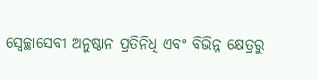ସ୍ୱେଚ୍ଛାସେବୀ ଅନୁଷ୍ଠାନ ପ୍ରତିନିଧି ଏବଂ ବିଭିନ୍ନ କ୍ଷେତ୍ରରୁ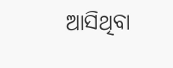ଆସିଥିବା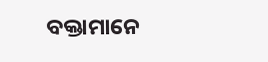ବକ୍ତାମାନେ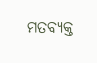ମତବ୍ୟକ୍ତ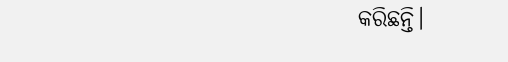କରିଛନ୍ତି।